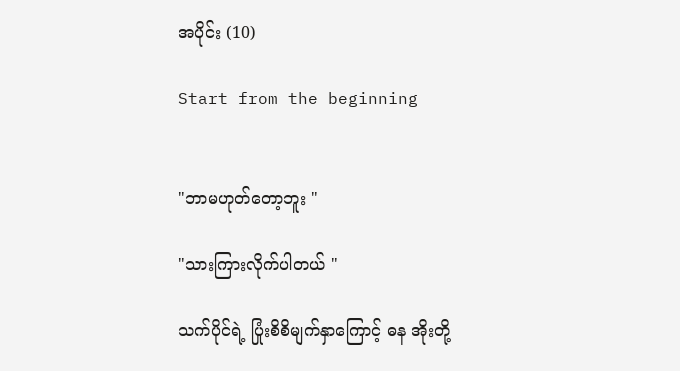အပိုင်း (10)

Start from the beginning


"ဘာမဟုတ်တော့ဘူး "

"သားကြားလိုက်ပါတယ် "

သက်ပိုင်ရဲ့ ပြုံးစိစိမျက်နှာကြောင့် ဓန အိုးတို့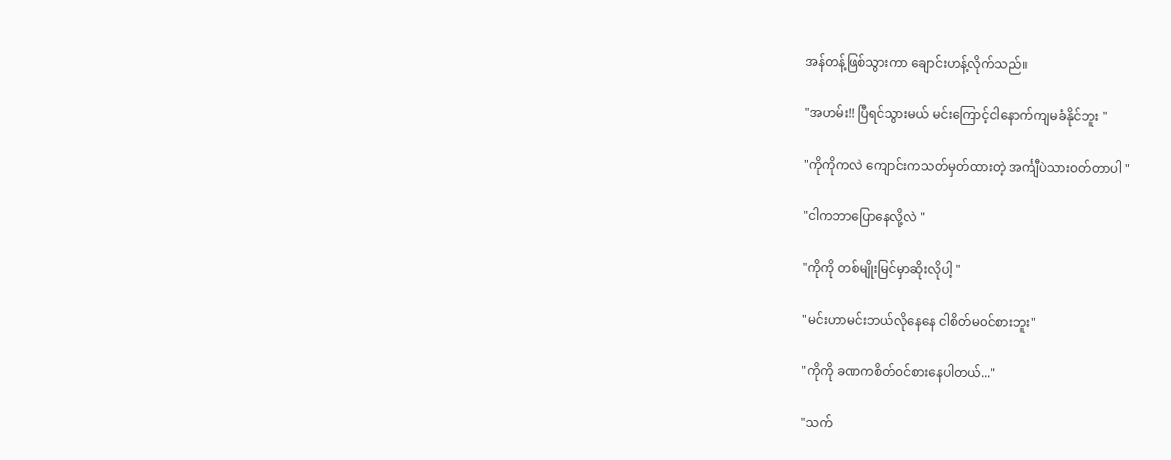အန်တန့်ဖြစ်သွားကာ ချောင်းဟန့်လိုက်သည်။

"အဟမ်း!! ပြီရင်သွားမယ် မင်းကြောင့်ငါနောက်ကျမခံနိုင်ဘူး "

"ကိုကိုကလဲ ကျောင်းကသတ်မှတ်ထားတဲ့ အင်္ကျီပဲသားဝတ်တာပါ "

"ငါကဘာပြောနေလို့လဲ "

"ကိုကို တစ်မျိုးမြင်မှာဆိုးလိုပါ့ "

"မင်းဟာမင်းဘယ်လိုနေနေ ငါစိတ်မ၀င်စားဘူး"

"ကိုကို ခဏကစိတ်၀င်စားနေပါတယ်..."

"သက်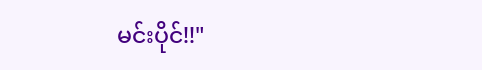မင်းပိုင်!!"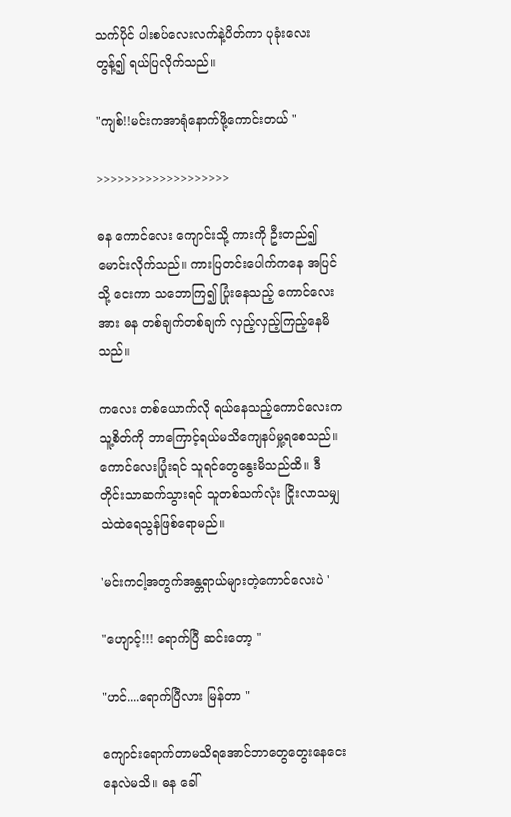သက်ပိုင် ပါးစပ်လေးလက်နဲ့ပိတ်ကာ ပုခုံးလေးတွန့်၍ ရယ်ပြလိုက်သည်။

"ကျစ်!!မင်းကအာရုံနောက်ဖို့ကောင်းတယ် "

>>>>>>>>>>>>>>>>>>>

ဓန ကောင်လေး ကျောင်းသို့ ကားကို ဦးတည်၍မောင်းလိုက်သည်။ ကားပြတင်းပေါက်ကနေ အပြင်သို့ ငေးကာ သဘောကြ၍ ပြုံးနေသည့် ကောင်လေးအား ဓန တစ်ချက်တစ်ချက် လှည့်လှည့်ကြည့်နေမိသည်။

ကလေး တစ်ယောက်လို ရယ်နေသည့်ကောင်လေးကသူ့စိတ်ကို ဘာကြောင့်ရယ်မသိကျေနပ်မှု့ရစေသည်။ ကောင်လေးပြုံးရင် သူရင်တွေနွေးမိသည်ထိ။ ဒီတိုင်းသာဆက်သွားရင် သူတစ်သက်လုံး ငြိုးလာသမျှ သဲထဲရေသွန်ဖြစ်ရောမည်။

'မင်းကငါ့အတွက်အန္တရာယ်များတဲ့ကောင်လေးပဲ '

"ဟျောင့်!!! ရောက်ပြီ ဆင်းတော့ "

"ဟင်....ရောက်ပြီလား မြန်တာ "

ကျောင်းရောက်တာမသိရအောင်ဘာတွေတွေးနေငေးနေလဲမသိ။ ဓန ခေါ်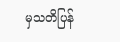မှသတိပြန်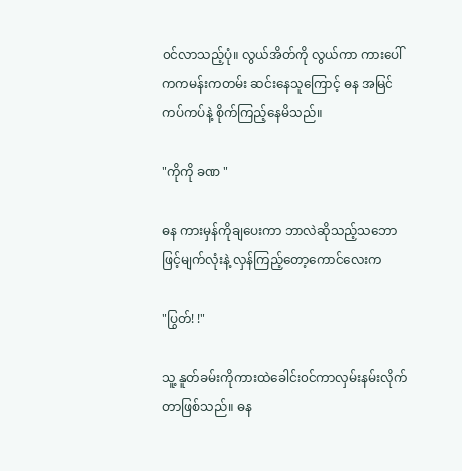၀င်လာသည့်ပုံ။ လွယ်အိတ်ကို လွယ်ကာ ကားပေါ်ကကမန်းကတမ်း ဆင်းနေသူကြောင့် ဓန အမြင်ကပ်ကပ်နဲ့ စိုက်ကြည့်နေမိသည်။

"ကိုကို ခဏ "

ဓန ကားမှန်ကိုချပေးကာ ဘာလဲဆိုသည့်သဘောဖြင့်မျက်လုံးနဲ့ လှန်ကြည့်တော့ကောင်လေးက

"ပြွတ်! !"

သူ့ နူတ်ခမ်းကိုကားထဲခေါင်း၀င်ကာလှမ်းနမ်းလိုက်တာဖြစ်သည်။ ဓန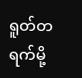ရူတ်တရက်မို့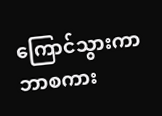ကြောင်သွားကာဘာစကား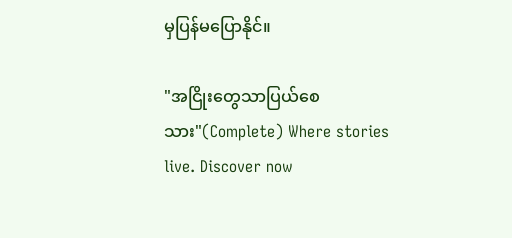မှပြန်မပြောနိုင်။

"အငြိုးတွေသာပြယ်စေသား"(Complete) Where stories live. Discover now